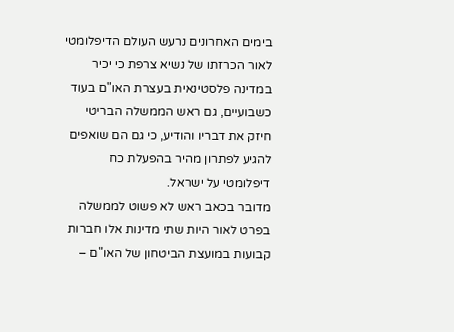בימים האחרונים נרעש העולם הדיפלומטי לאור הכרזתו של נשיא צרפת כי יכיר במדינה פלסטינאית בעצרת האו"ם בעוד כשבועיים, גם ראש הממשלה הבריטי חיזק את דבריו והודיע, כי גם הם שואפים להגיע לפתרון מהיר בהפעלת כח דיפלומטי על ישראל.
מדובר בכאב ראש לא פשוט לממשלה בפרט לאור היות שתי מדינות אלו חברות קבועות במועצת הביטחון של האו"ם –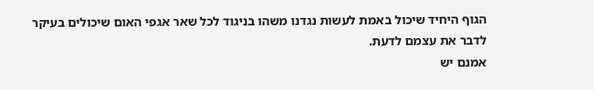הגוף היחיד שיכול באמת לעשות נגדנו משהו בניגוד לכל שאר אגפי האום שיכולים בעיקר לדבר את עצמם לדעת.
אמנם יש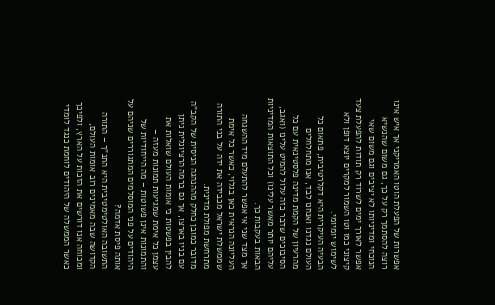אפשרות של הפעלת הוטו האמריקני אך איש אינו רוצה להסתמך רק על כך, גם משום שהנשיא הנוכחי ומדיניותו לא יציבים וגם משום שאי אפשר לאורך ימים לשרוד רק תודות להפעלת צעד קיצוני כמו וטו השמור למקרים יוצא דופן ולא לשימוש יומיומי.
הבעיה העיקרית היא דקלרטיבית, פתאום כל העולם נגדנו ואנחנו לבד, אנו מתחלחלים מהרעיון של הקמת מדינה פלסטינאית עם כל הסיבוכים שדבר כזה עלול להמיט עלינו (ואגב, עליהם יותר מאשר עלינו) וכל התוצאות המדיניות הבאות בעקבות כך.
אך מצד שני אי אפשר להתעלם מיד ההשגחה העליונה הנראית כאן בגלוי, כאשר כל אימת שממשלת ישראל מכבידה את ידה על בני התורה מתרחשת מפולת מדינית.
מדובר כמובן כחלק מההנהגה הניסית של הקב"ה עם בניו בארצו, אך גם ברמה הרציונלית ניתן להבין בפשטות כי אומות העולם שואלות את עצמן כל אימת שמגיעות תמונות מעזה – והתמונות אינן פשוטות – מה הייחודיות של היהודים על פני המוסלמים המתגוררים שניהם על אותה פיסת אדמה?
התשובה האולטימטיבית היא התנ"ך – התורה הקדושה שבה מאמינים רוב אומות העולם, ומכוחה אנו דורשים את הזכות על הארץ, ולפיכך כאשר הממשלה של היהודים לוחמת כנגד לומדי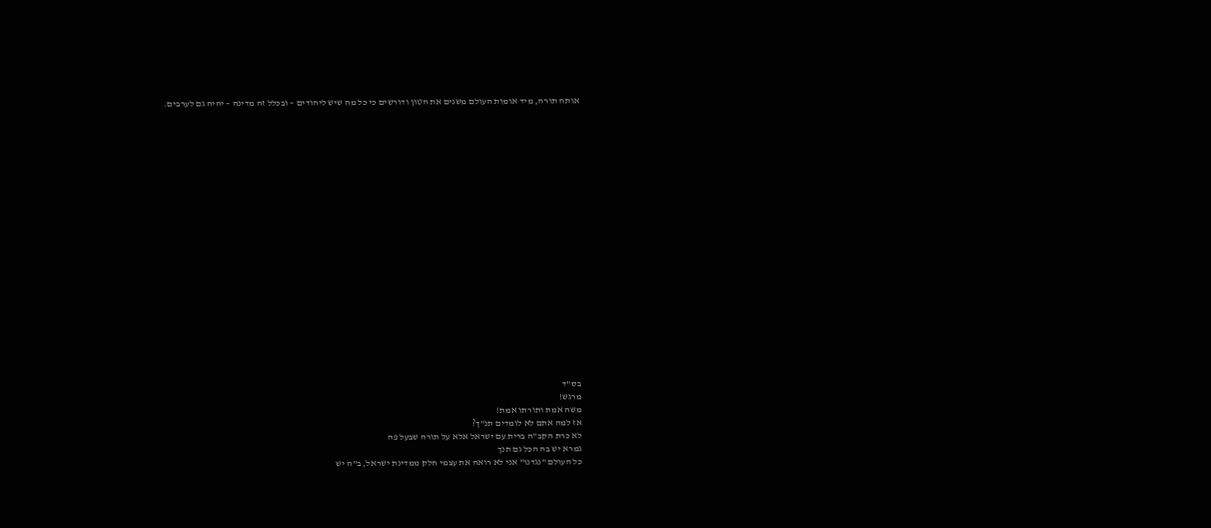אותה תורה, מיד אומות העולם משנים את הטון ודורשים כי כל מה שיש ליהודים – ובכלל זה מדינה – יהיה גם לערבים.





















בס"ד
מרגש!
משה אמת ותורתו אמת!
אז למה אתם לא לומדים תנ"ך?
לא כרת הקב"ה ברית עם ישראל אלא על תורה שבעל פה
גמרא יש בה הכל גם תנך
כל העולם "נגדנו" אני לא רואה את עצמי חלק ממדינת ישראל, ב"ה יש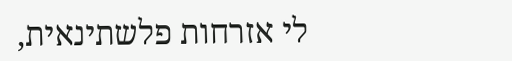לי אזרחות פלשתינאית,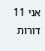אני 11 דורות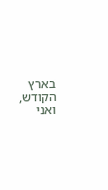בארץ הקודש,
ואני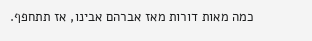כמה מאות דורות מאז אברהם אבינו, אז תתחפף.